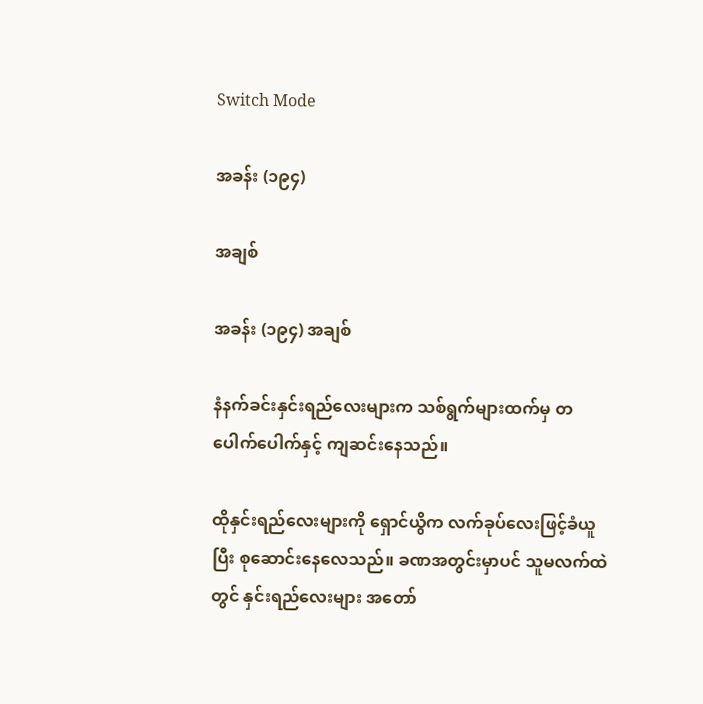Switch Mode

အခန်း (၁၉၄)

အချစ်

အခန်း (၁၉၄) အချစ်

နံနက်ခင်းနှင်းရည်လေးများက သစ်ရွက်များထက်မှ တပေါက်ပေါက်နှင့် ကျဆင်းနေသည်။

ထိုနှင်းရည်လေးများကို ရှောင်ယွိက လက်ခုပ်လေးဖြင့်ခံယူပြီး စုဆောင်းနေလေသည်။ ခဏအတွင်းမှာပင် သူမလက်ထဲတွင် နှင်းရည်လေးများ အတော်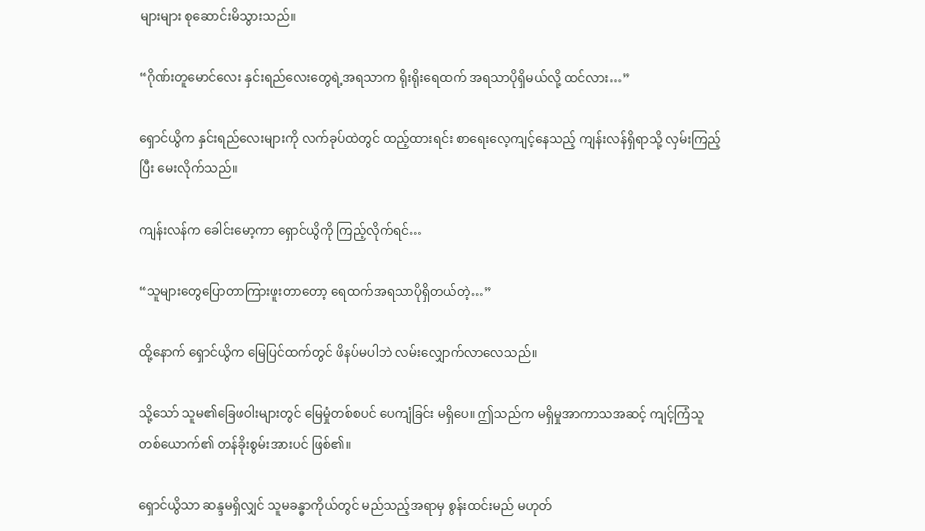များများ စုဆောင်းမိသွားသည်။

“ဂိုဏ်းတူမောင်လေး နှင်းရည်လေးတွေရဲ့အရသာက ရိုးရိုးရေထက် အရသာပိုရှိမယ်လို့ ထင်လား…”

ရှောင်ယွိက နှင်းရည်လေးများကို လက်ခုပ်ထဲတွင် ထည့်ထားရင်း စာရေးလေ့ကျင့်နေသည့် ကျန်းလန်ရှိရာသို့ လှမ်းကြည့်ပြီး မေးလိုက်သည်။

ကျန်းလန်က ခေါင်းမော့ကာ ရှောင်ယွိကို ကြည့်လိုက်ရင်…

“သူများတွေပြောတာကြားဖူးတာတော့ ရေထက်အရသာပိုရှိတယ်တဲ့…”

ထို့နောက် ရှောင်ယွိက မြေပြင်ထက်တွင် ဖိနပ်မပါဘဲ လမ်းလျှောက်လာလေသည်။

သို့သော် သူမ၏ခြေဖဝါးများတွင် မြေမှုံတစ်စပင် ပေကျံခြင်း မရှိပေ။ ဤသည်က မရှိမှုအာကာသအဆင့် ကျင့်ကြံသူတစ်ယောက်၏ တန်ခိုးစွမ်းအားပင် ဖြစ်၏။

ရှောင်ယွိသာ ဆန္ဒမရှိလျှင် သူမခန္ဓာကိုယ်တွင် မည်သည့်အရာမှ စွန်းထင်းမည် မဟုတ်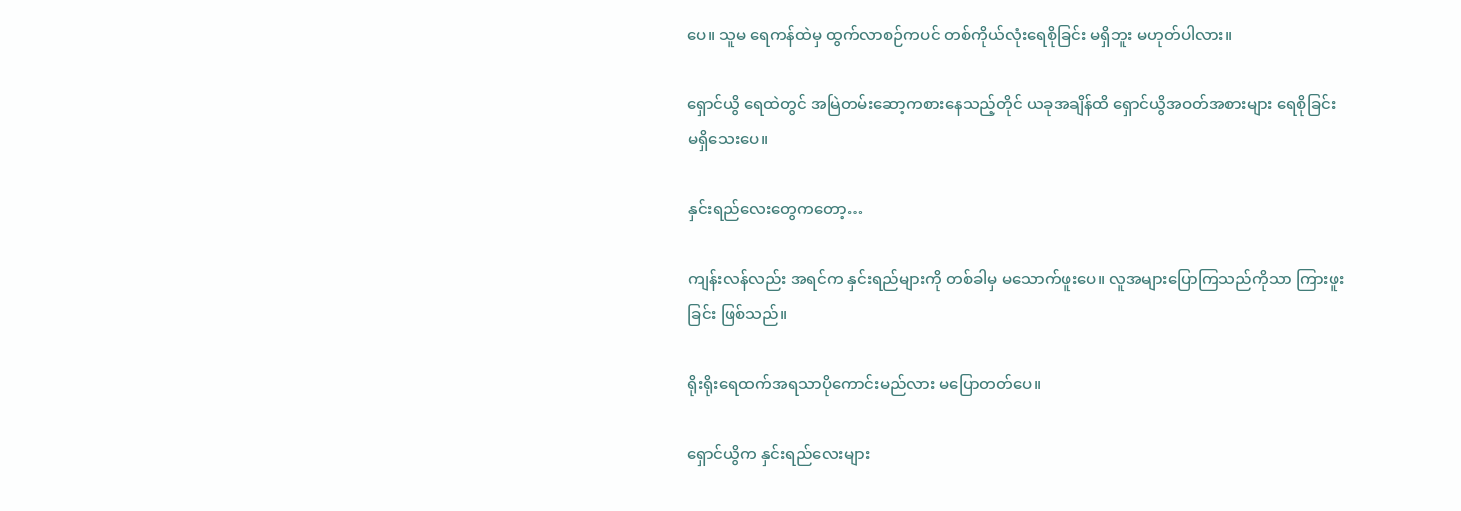ပေ။ သူမ ရေကန်ထဲမှ ထွက်လာစဉ်ကပင် တစ်ကိုယ်လုံးရေစိုခြင်း မရှိဘူး မဟုတ်ပါလား။

ရှောင်ယွိ ရေထဲတွင် အမြဲတမ်းဆော့ကစားနေသည့်တိုင် ယခုအချိန်ထိ ရှောင်ယွိအဝတ်အစားများ ရေစိုခြင်း မရှိသေးပေ။

နှင်းရည်လေးတွေကတော့…

ကျန်းလန်လည်း အရင်က နှင်းရည်များကို တစ်ခါမှ မသောက်ဖူးပေ။ လူအများပြောကြသည်ကိုသာ ကြားဖူးခြင်း ဖြစ်သည်။

ရိုးရိုးရေထက်အရသာပိုကောင်းမည်လား မပြောတတ်ပေ။

ရှောင်ယွိက နှင်းရည်လေးများ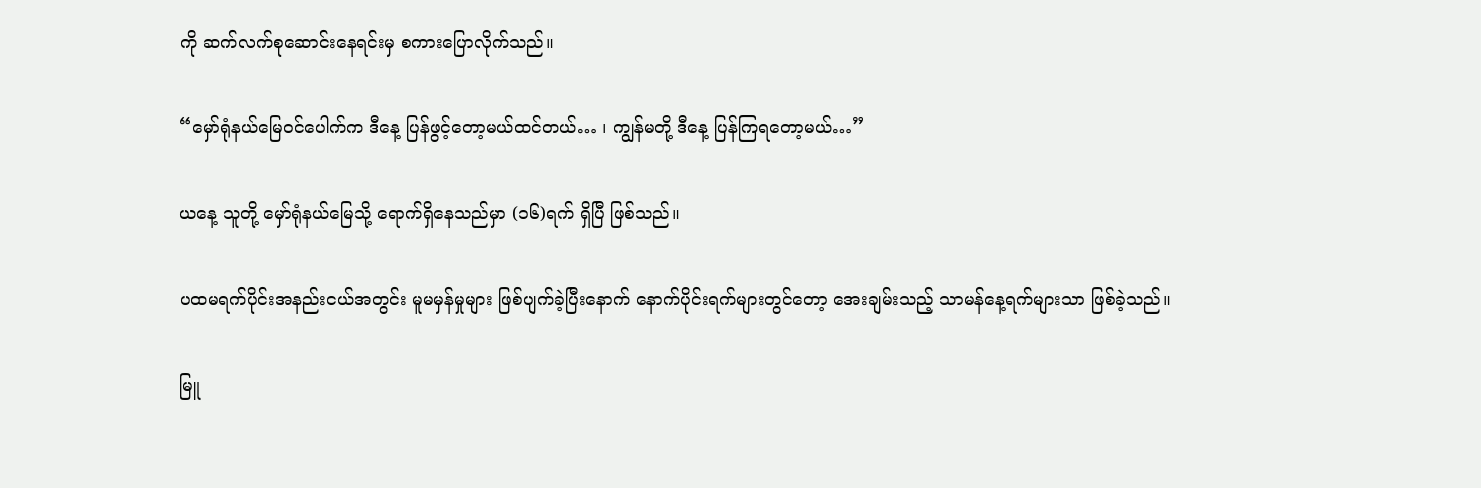ကို ဆက်လက်စုဆောင်းနေရင်းမှ စကားပြောလိုက်သည်။

“မှော်ရုံနယ်မြေဝင်ပေါက်က ဒီနေ့ ပြန်ဖွင့်တော့မယ်ထင်တယ်… ၊ ကျွန်မတို့ ဒီနေ့ ပြန်ကြရတော့မယ်…”

ယနေ့ သူတို့ မှော်ရုံနယ်မြေသို့ ရောက်ရှိနေသည်မှာ (၁၆)ရက် ရှိပြီ ဖြစ်သည်။

ပထမရက်ပိုင်းအနည်းငယ်အတွင်း မူမမှန်မှုများ ဖြစ်ပျက်ခဲ့ပြီးနောက် နောက်ပိုင်းရက်များတွင်တော့ အေးချမ်းသည့် သာမန်နေ့ရက်များသာ ဖြစ်ခဲ့သည်။

မြူ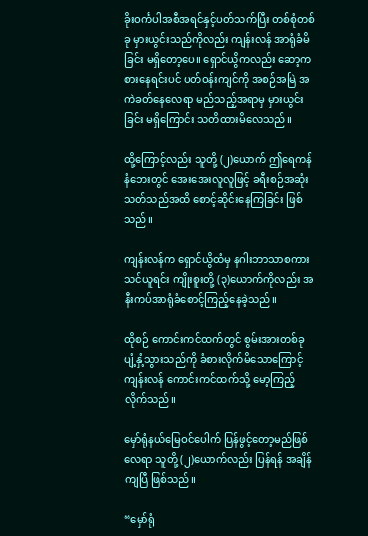ခိုးဝင်္ကပါအစီအရင်နှင့်ပတ်သက်ပြီး တစ်စုံတစ်ခု မှားယွင်းသည်ကိုလည်း ကျန်းလန် အာရုံခံမိခြင်း မရှိတော့ပေ။ ရှောင်ယွိကလည်း ဆော့ကစားနေရင်းပင် ပတ်ဝန်းကျင်ကို အစဉ်အမြဲ အကဲခတ်နေလေရာ မည်သည့်အရာမှ မှားယွင်းခြင်း မရှိကြောင်း သတိထားမိလေသည်။

ထို့ကြောင့်လည်း သူတို့ (၂)ယောက် ဤရေကန်နံဘေးတွင် အေးအေးလူလူဖြင့် ခရီးစဉ်အဆုံးသတ်သည်အထိ စောင့်ဆိုင်းနေကြခြင်း ဖြစ်သည်။

ကျန်းလန်က ရှောင်ယွိထံမှ နဂါးဘာသာစကားသင်ယူရင်း ကျိုးစူးတို့ (၃)ယောက်ကိုလည်း အနီးကပ်အာရုံခံစောင့်ကြည့်နေခဲ့သည်။

ထိုစဉ် ကောင်းကင်ထက်တွင် စွမ်းအားတစ်ခု ပျံ့နှံ့သွားသည်ကို ခံစားလိုက်မိသောကြောင့် ကျန်းလန် ကောင်းကင်ထက်သို့ မော့ကြည့်လိုက်သည်။

မှော်ရုံနယ်မြေဝင်ပေါက် ပြန်ဖွင့်တော့မည်ဖြစ်လေရာ သူတို့ (၂)ယောက်လည်း ပြန်ရန် အချိန်ကျပြီ ဖြစ်သည်။

“မှော်ရုံ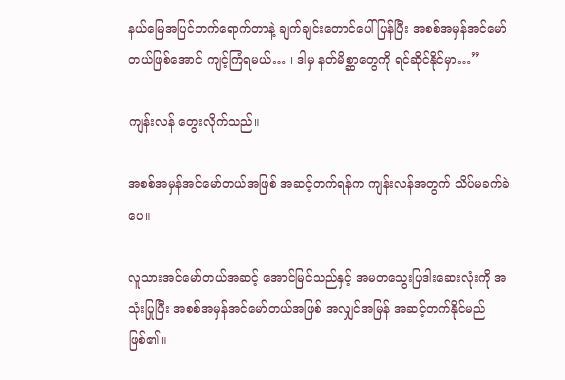နယ်မြေအပြင်ဘက်ရောက်တာနဲ့ ချက်ချင်းတောင်ပေါ်ပြန်ပြီး အစစ်အမှန်အင်မော်တယ်ဖြစ်အောင် ကျင့်ကြံရမယ်… ၊ ဒါမှ နတ်မိစ္ဆာတွေကို ရင်ဆိုင်နိုင်မှာ…”

ကျန်းလန် တွေးလိုက်သည်။

အစစ်အမှန်အင်မော်တယ်အဖြစ် အဆင့်တက်ရန်က ကျန်းလန်အတွက် သိပ်မခက်ခဲပေ။

လူသားအင်မော်တယ်အဆင့် အောင်မြင်သည်နှင့် အမတသွေးပြဒါးဆေးလုံးကို အသုံးပြုပြီး အစစ်အမှန်အင်မော်တယ်အဖြစ် အလျှင်အမြန် အဆင့်တက်နိုင်မည် ဖြစ်၏။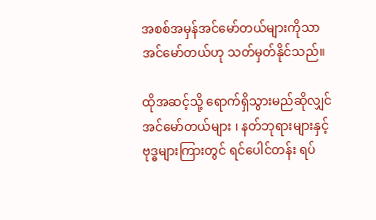အစစ်အမှန်အင်မော်တယ်များကိုသာ အင်မော်တယ်ဟု သတ်မှတ်နိုင်သည်။

ထိုအဆင့်သို့ ရောက်ရှိသွားမည်ဆိုလျှင် အင်မော်တယ်များ ၊ နတ်ဘုရားများနှင့် ဗုဒ္ဓများကြားတွင် ရင်ပေါင်တန်း ရပ်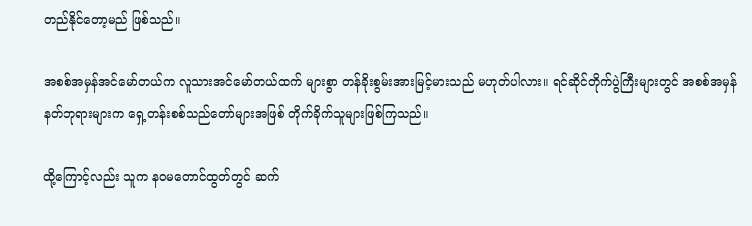တည်နိုင်တော့မည် ဖြစ်သည်။

အစစ်အမှန်အင်မော်တယ်က လူသားအင်မော်တယ်ထက် များစွာ တန်ခိုးစွမ်းအားမြင့်မားသည် မဟုတ်ပါလား။ ရင်ဆိုင်တိုက်ပွဲကြီးများတွင် အစစ်အမှန်နတ်ဘုရားများက ရှေ့တန်းစစ်သည်တော်များအဖြစ် တိုက်ခိုက်သူများဖြစ်ကြသည်။

ထို့ကြောင့်လည်း သူက နဝမတောင်ထွတ်တွင် ဆက်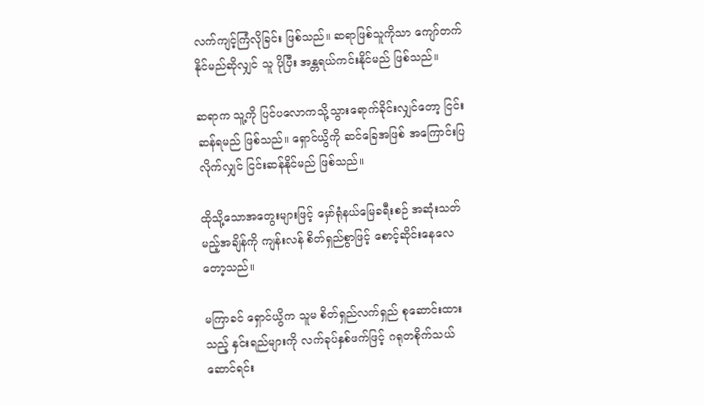လက်ကျင့်ကြံလိုခြင်း ဖြစ်သည်။ ဆရာဖြစ်သူကိုသာ ကျော်တက်နိုင်မည်ဆိုလျှင် သူ ပိုပြီး အန္တရယ်ကင်းနိုင်မည် ဖြစ်သည်။

ဆရာက သူ့ကို ပြင်ပလောကသို့သွားရောက်ခိုင်းလျှင်တော့ ငြင်းဆန်ရမည် ဖြစ်သည်။ ရှောင်ယွိကို ဆင်ခြေအဖြစ် အကြောင်းပြလိုက်လျှင် ငြင်းဆန်နိုင်မည် ဖြစ်သည်။

ထိုသို့သောအတွေးများဖြင့် မှော်ရုံနယ်မြေခရီးစဉ် အဆုံးသတ်မည့်အချိန်ကို ကျန်းလန် စိတ်ရှည်စွာဖြင့် စောင့်ဆိုင်းနေလေတော့သည်။

မကြာခင် ရှောင်ယွိက သူမ စိတ်ရှည်လက်ရှည် စုဆောင်းထားသည့် နှင်းရည်များကို လက်ခုပ်နှစ်ဖက်ဖြင့် ဂရုတစိုက်သယ်ဆောင်ရင်း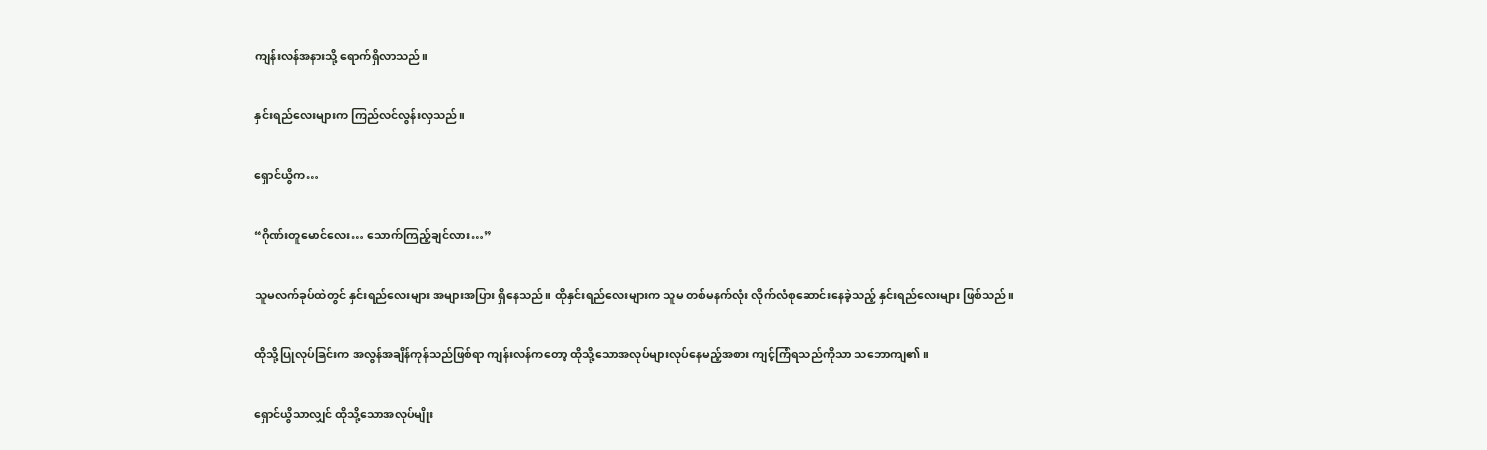ကျန်းလန်အနားသို့ ရောက်ရှိလာသည်။

နှင်းရည်လေးများက ကြည်လင်လွန်းလှသည်။

ရှောင်ယွိက…

“ဂိုဏ်းတူမောင်လေး… သောက်ကြည့်ချင်လား…”

သူမလက်ခုပ်ထဲတွင် နှင်းရည်လေးများ အများအပြား ရှိနေသည်။ ထိုနှင်းရည်လေးများက သူမ တစ်မနက်လုံး လိုက်လံစုဆောင်းနေခဲ့သည့် နှင်းရည်လေးများ ဖြစ်သည်။

ထိုသို့ပြုလုပ်ခြင်းက အလွန်အချိန်ကုန်သည်ဖြစ်ရာ ကျန်းလန်ကတော့ ထိုသို့သောအလုပ်များလုပ်နေမည့်အစား ကျင့်ကြံရသည်ကိုသာ သဘောကျ၏။

ရှောင်ယွိသာလျှင် ထိုသို့သောအလုပ်မျိုး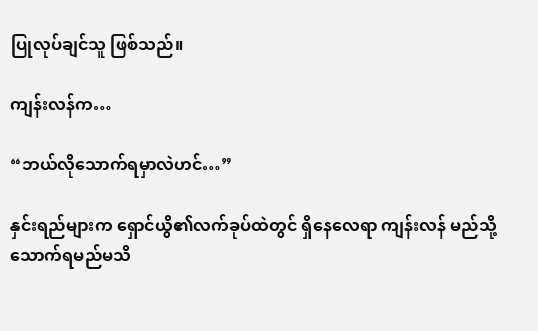ပြုလုပ်ချင်သူ ဖြစ်သည်။

ကျန်းလန်က…

“ဘယ်လိုသောက်ရမှာလဲဟင်…”

နှင်းရည်များက ရှောင်ယွိ၏လက်ခုပ်ထဲတွင် ရှိနေလေရာ ကျန်းလန် မည်သို့သောက်ရမည်မသိ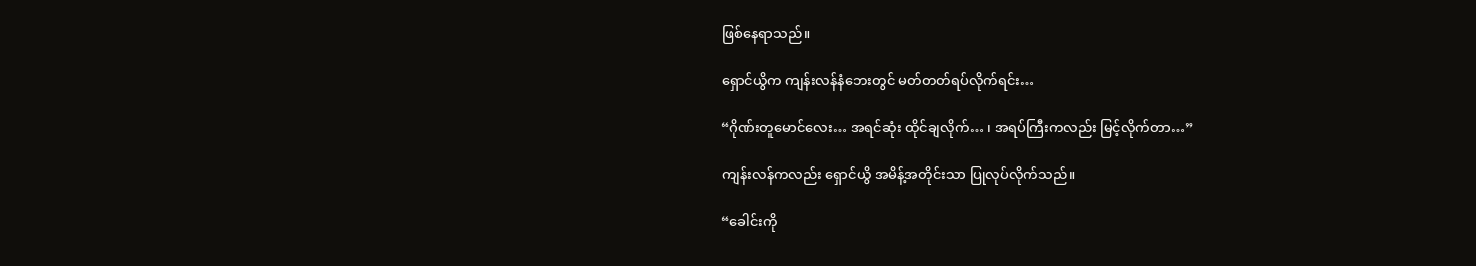ဖြစ်နေရာသည်။

ရှောင်ယွိက ကျန်းလန်နံဘေးတွင် မတ်တတ်ရပ်လိုက်ရင်း…

“ဂိုဏ်းတူမောင်လေး… အရင်ဆုံး ထိုင်ချလိုက်… ၊ အရပ်ကြီးကလည်း မြင့်လိုက်တာ…”

ကျန်းလန်ကလည်း ရှောင်ယွိ အမိန့်အတိုင်းသာ ပြုလုပ်လိုက်သည်။

“ခေါင်းကို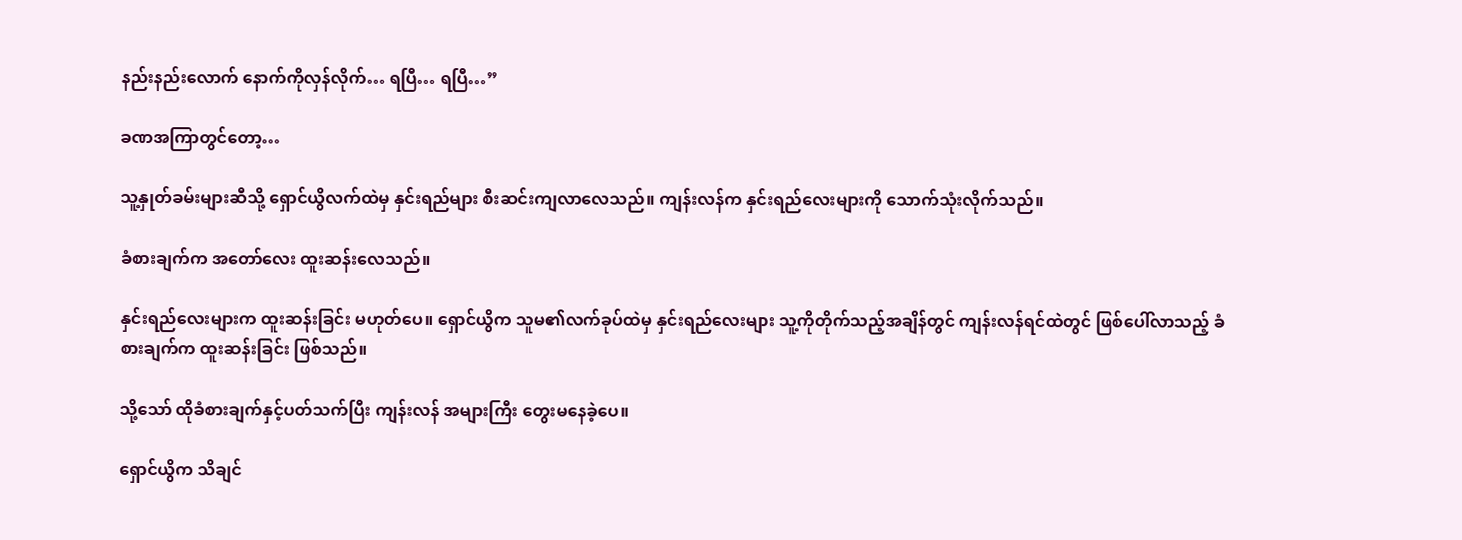နည်းနည်းလောက် နောက်ကိုလှန်လိုက်… ရပြီ… ရပြီ…”

ခဏအကြာတွင်တော့…

သူ့နှုတ်ခမ်းများဆီသို့ ရှောင်ယွိလက်ထဲမှ နှင်းရည်များ စီးဆင်းကျလာလေသည်။ ကျန်းလန်က နှင်းရည်လေးများကို သောက်သုံးလိုက်သည်။

ခံစားချက်က အတော်လေး ထူးဆန်းလေသည်။

နှင်းရည်လေးများက ထူးဆန်းခြင်း မဟုတ်ပေ။ ရှောင်ယွိက သူမ၏လက်ခုပ်ထဲမှ နှင်းရည်လေးများ သူ့ကိုတိုက်သည့်အချိန်တွင် ကျန်းလန်ရင်ထဲတွင် ဖြစ်ပေါ်လာသည့် ခံစားချက်က ထူးဆန်းခြင်း ဖြစ်သည်။

သို့သော် ထိုခံစားချက်နှင့်ပတ်သက်ပြီး ကျန်းလန် အများကြီး တွေးမနေခဲ့ပေ။

ရှောင်ယွိက သိချင်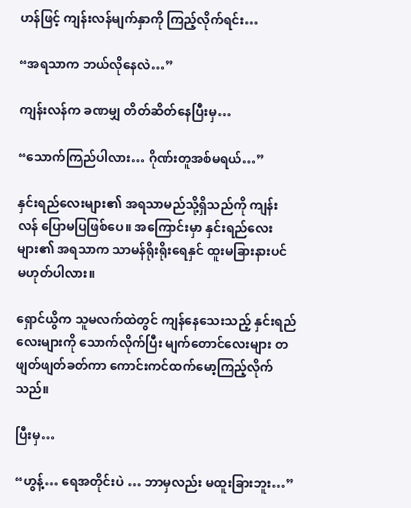ဟန်ဖြင့် ကျန်းလန်မျက်နှာကို ကြည့်လိုက်ရင်း…

“အရသာက ဘယ်လိုနေလဲ…”

ကျန်းလန်က ခဏမျှ တိတ်ဆိတ်နေပြီးမှ…

“သောက်ကြည်ပါလား… ဂိုဏ်းတူအစ်မရယ်…”

နှင်းရည်လေးများ၏ အရသာမည်သို့ရှိသည်ကို ကျန်းလန် ပြောမပြဖြစ်ပေ။ အကြောင်းမှာ နှင်းရည်လေးများ၏ အရသာက သာမန်ရိုးရိုးရေနှင် ထူးမခြားနားပင် မဟုတ်ပါလား။

ရှောင်ယွိက သူမလက်ထဲတွင် ကျန်နေသေးသည့် နှင်းရည်လေးများကို သောက်လိုက်ပြီး မျက်တောင်လေးများ တဖျတ်ဖျတ်ခတ်ကာ ကောင်းကင်ထက်မော့ကြည့်လိုက်သည်။

ပြီးမှ…

“ဟွန့်… ရေအတိုင်းပဲ … ဘာမှလည်း မထူးခြားဘူး…”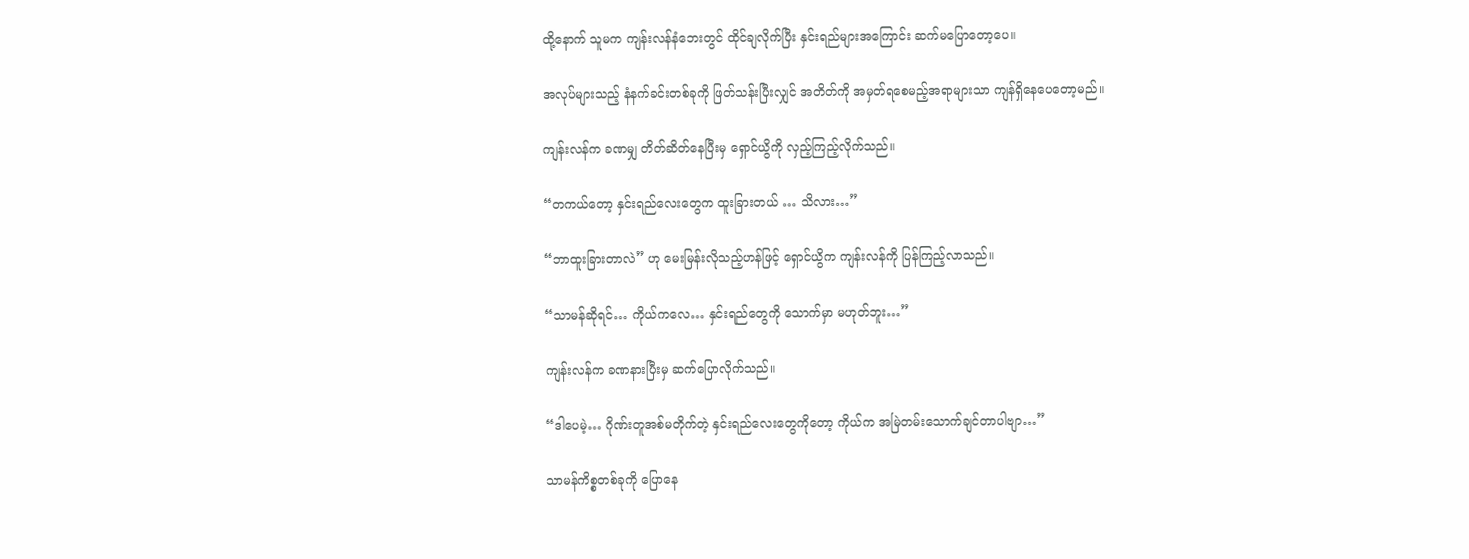ထို့နောက် သူမက ကျန်းလန်နံဘေးတွင် ထိုင်ချလိုက်ပြီး နှင်းရည်များအကြောင်း ဆက်မပြောတော့ပေ။

အလုပ်များသည့် နံနက်ခင်းတစ်ခုကို ဖြတ်သန်းပြီးလျှင် အတိတ်ကို အမှတ်ရစေမည့်အရာများသာ ကျန်ရှိနေပေတော့မည်။

ကျန်းလန်က ခဏမျှ တိတ်ဆိတ်နေပြီးမှ ရှောင်ယွိကို လှည့်ကြည့်လိုက်သည်။

“တကယ်တော့ နှင်းရည်လေးတွေက ထူးခြားတယ် … သိလား…”

“ဘာထူးခြားတာလဲ” ဟု မေးမြန်းလိုသည့်ဟန်ဖြင့် ရှောင်ယွိက ကျန်းလန်ကို ပြန်ကြည့်လာသည်။

“သာမန်ဆိုရင်… ကိုယ်ကလေ… နှင်းရည်တွေကို သောက်မှာ မဟုတ်ဘူး…”

ကျန်းလန်က ခဏနားပြီးမှ ဆက်ပြောလိုက်သည်။

“ဒါပေမဲ့… ဂိုဏ်းတူအစ်မတိုက်တဲ့ နှင်းရည်လေးတွေကိုတော့ ကိုယ်က အမြဲတမ်းသောက်ချင်တာပါဗျာ…”

သာမန်ကိစ္စတစ်ခုကို ပြောနေ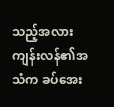သည့်အလား ကျန်းလန်၏အသံက ခပ်အေး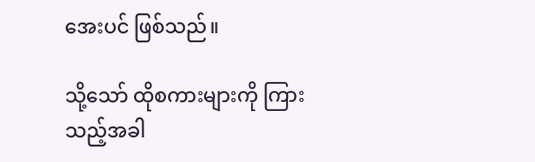အေးပင် ဖြစ်သည်။

သို့သော် ထိုစကားများကို ကြားသည့်အခါ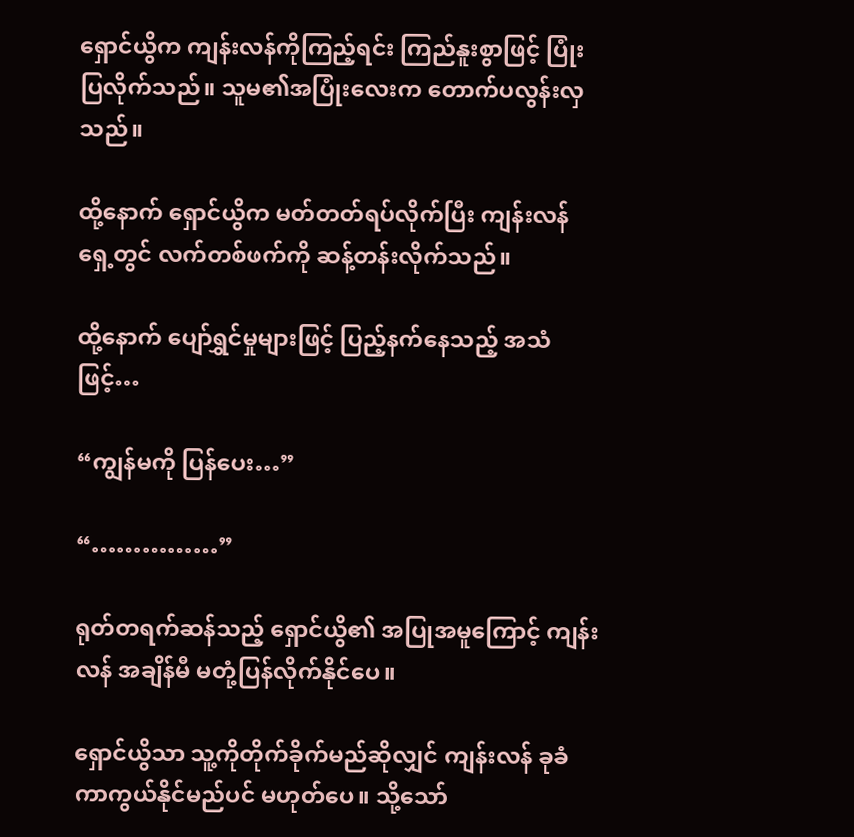ရှောင်ယွိက ကျန်းလန်ကိုကြည့်ရင်း ကြည်နူးစွာဖြင့် ပြုံးပြလိုက်သည်။ သူမ၏အပြုံးလေးက တောက်ပလွန်းလှသည်။

ထို့နောက် ရှောင်ယွိက မတ်တတ်ရပ်လိုက်ပြီး ကျန်းလန်ရှေ့တွင် လက်တစ်ဖက်ကို ဆန့်တန်းလိုက်သည်။

ထို့နောက် ပျော်ရွှင်မှုများဖြင့် ပြည့်နက်နေသည့် အသံဖြင့်…

“ကျွန်မကို ပြန်ပေး…”

“……………”

ရုတ်တရက်ဆန်သည့် ရှောင်ယွိ၏ အပြုအမူကြောင့် ကျန်းလန် အချိန်မီ မတုံ့ပြန်လိုက်နိုင်ပေ။

ရှောင်ယွိသာ သူ့ကိုတိုက်ခိုက်မည်ဆိုလျှင် ကျန်းလန် ခုခံကာကွယ်နိုင်မည်ပင် မဟုတ်ပေ။ သို့သော်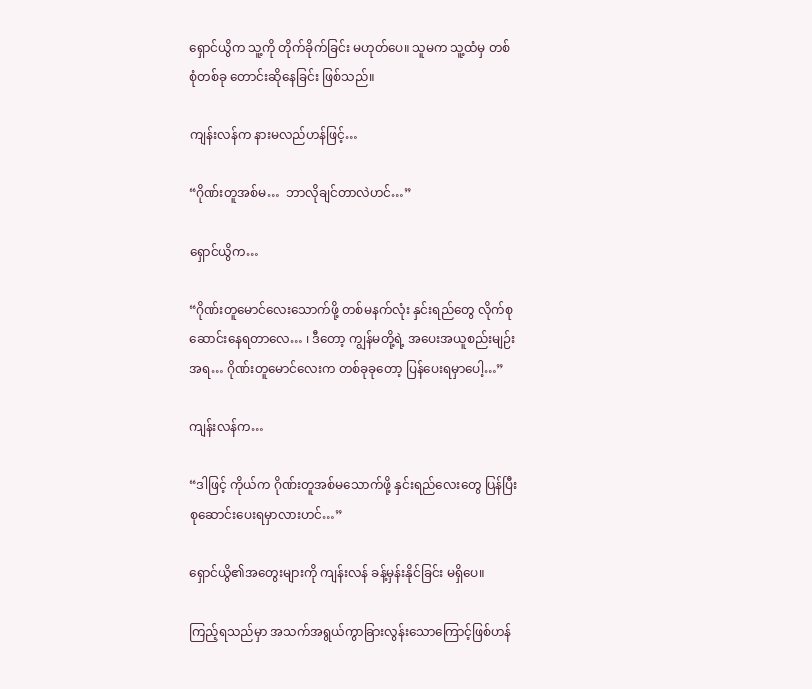ရှောင်ယွိက သူ့ကို တိုက်ခိုက်ခြင်း မဟုတ်ပေ။ သူမက သူ့ထံမှ တစ်စုံတစ်ခု တောင်းဆိုနေခြင်း ဖြစ်သည်။

ကျန်းလန်က နားမလည်ဟန်ဖြင့်…

“ဂိုဏ်းတူအစ်မ…  ဘာလိုချင်တာလဲဟင်…”

ရှောင်ယွိက…

“ဂိုဏ်းတူမောင်လေးသောက်ဖို့ တစ်မနက်လုံး နှင်းရည်တွေ လိုက်စုဆောင်းနေရတာလေ… ၊ ဒီတော့ ကျွန်မတို့ရဲ့ အပေးအယူစည်းမျဉ်းအရ… ဂိုဏ်းတူမောင်လေးက တစ်ခုခုတော့ ပြန်ပေးရမှာပေါ့…”

ကျန်းလန်က…

“ဒါဖြင့် ကိုယ်က ဂိုဏ်းတူအစ်မသောက်ဖို့ နှင်းရည်လေးတွေ ပြန်ပြီး စုဆောင်းပေးရမှာလားဟင်…”

ရှောင်ယွိ၏အတွေးများကို ကျန်းလန် ခန့်မှန်းနိုင်ခြင်း မရှိပေ။

ကြည့်ရသည်မှာ အသက်အရွယ်ကွာခြားလွန်းသောကြောင့်ဖြစ်ဟန်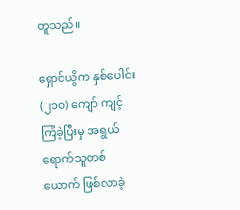တူသည်။

ရှောင်ယွိက နှစ်ပေါင်း (၂၁၀) ကျော် ကျင့်ကြံခဲ့ပြီးမှ အရွယ်ရောက်သူတစ်ယောက် ဖြစ်လာခဲ့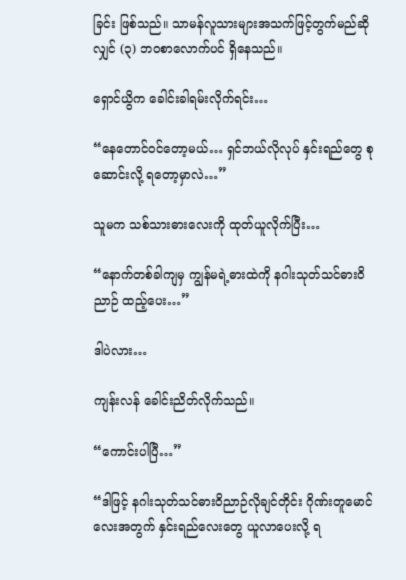ခြင်း ဖြစ်သည်။ သာမန်လူသားများအသက်ဖြင့်တွက်မည်ဆိုလျှင် (၃) ဘဝစာလောက်ပင် ရှိနေသည်။

ရှောင်ယွိက ခေါင်းခါရမ်းလိုက်ရင်း…

“နေတောင်ဝင်တော့မယ်… ရှင်ဘယ်လိုလုပ် နှင်းရည်တွေ စုဆောင်းလို့ ရတော့မှာလဲ…”

သူမက သစ်သားဓားလေးကို ထုတ်ယူလိုက်ပြီး…

“နောက်တစ်ခါကျမှ ကျွန်မရဲ့ဓားထဲကို နဂါးသုတ်သင်ဓားဝိညာဉ် ထည့်ပေး…”

ဒါပဲလား…

ကျန်းလန် ခေါင်းညိတ်လိုက်သည်။

“ကောင်းပါပြီ…”

“ဒါဖြင့် နဂါးသုတ်သင်ဓားဝိညာဉ်လိုချင်တိုင်း ဂိုဏ်းတူမောင်လေးအတွက် နှင်းရည်လေးတွေ ယူလာပေးလို့ ရ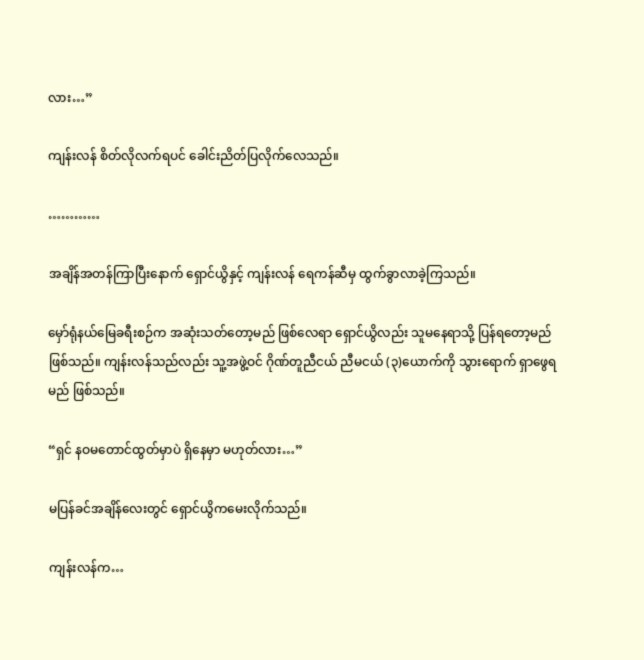လား…”

ကျန်းလန် စိတ်လိုလက်ရပင် ခေါင်းညိတ်ပြလိုက်လေသည်။

…………

အချိန်အတန်ကြာပြီးနောက် ရှောင်ယွိနှင့် ကျန်းလန် ရေကန်ဆီမှ ထွက်ခွာလာခဲ့ကြသည်။

မှော်ရုံနယ်မြေခရီးစဉ်က အဆုံးသတ်တော့မည် ဖြစ်လေရာ ရှောင်ယွိလည်း သူမနေရာသို့ ပြန်ရတော့မည်ဖြစ်သည်။ ကျန်းလန်သည်လည်း သူ့အဖွဲ့ဝင် ဂိုဏ်တူညီငယ် ညီမငယ် (၃)ယောက်ကို သွားရောက် ရှာဖွေရမည် ဖြစ်သည်။

“ရှင် နဝမတောင်ထွတ်မှာပဲ ရှိနေမှာ မဟုတ်လား…”

မပြန်ခင်အချိန်လေးတွင် ရှောင်ယွိကမေးလိုက်သည်။

ကျန်းလန်က…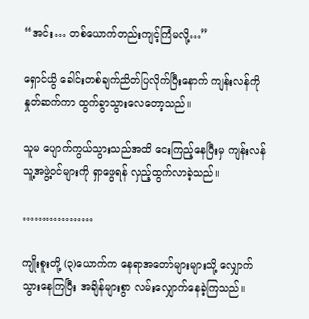“အင်း… တစ်ယောက်တည်းကျင့်ကြံမလို့…”

ရှောင်ယွိ ခေါင်းတစ်ချက်ညိတ်ပြလိုက်ပြီးနောက် ကျန်းလန်ကို နှုတ်ဆက်ကာ ထွက်ခွာသွားလေတော့သည်။

သူမ ပျောက်ကွယ်သွားသည်အထိ ငေးကြည့်နေပြီးမှ ကျန်းလန် သူ့အဖွဲ့ဝင်များကို ရှာဖွေရန် လှည့်ထွက်လာခဲ့သည်။

………………

ကျိုးစူးတို့ (၃)ယောက်က နေရာအတော်များများသို့ လျှောက်သွားနေကြပြီး အချိန်များစွာ လမ်းလျှောက်နေခဲ့ကြသည်။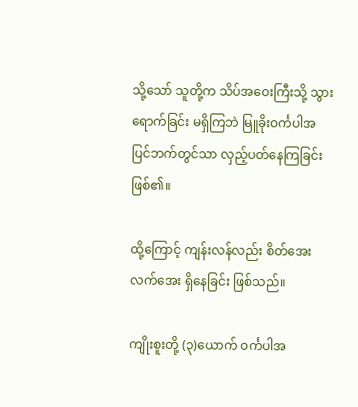သို့သော် သူတို့က သိပ်အဝေးကြီးသို့ သွားရောက်ခြင်း မရှိကြဘဲ မြူခိုးဝင်္ကပါအပြင်ဘက်တွင်သာ လှည့်ပတ်နေကြခြင်း ဖြစ်၏။

ထို့ကြောင့် ကျန်းလန်လည်း စိတ်အေးလက်အေး ရှိနေခြင်း ဖြစ်သည်။

ကျိုးစူးတို့ (၃)ယောက် ဝင်္ကပါအ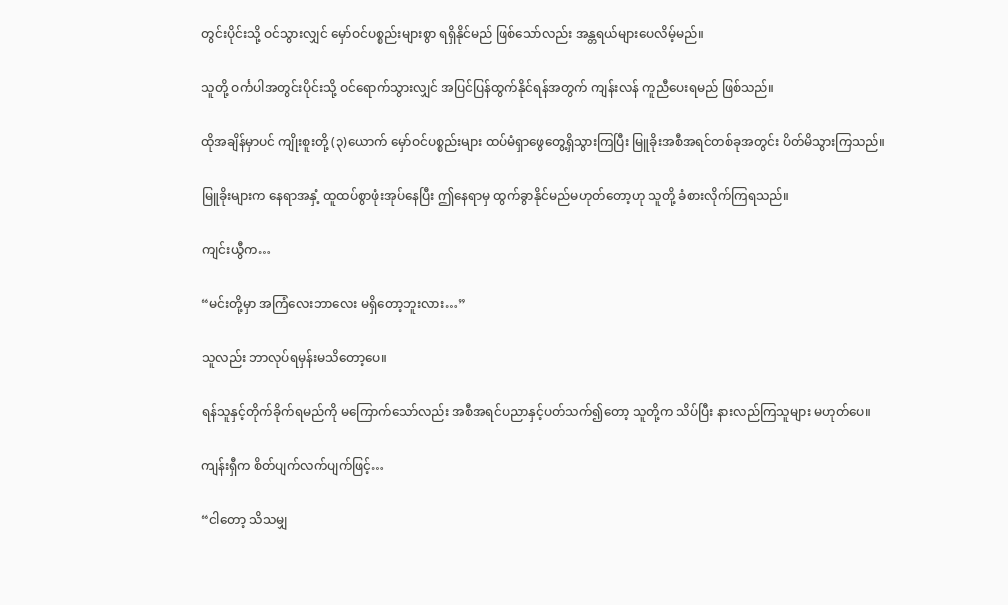တွင်းပိုင်းသို့ ဝင်သွားလျှင် မှော်ဝင်ပစ္စည်းများစွာ ရရှိနိုင်မည် ဖြစ်သော်လည်း အန္တရယ်များပေလိမ့်မည်။

သူတို့ ဝင်္ကပါအတွင်းပိုင်းသို့ ဝင်ရောက်သွားလျှင် အပြင်ပြန်ထွက်နိုင်ရန်အတွက် ကျန်းလန် ကူညီပေးရမည် ဖြစ်သည်။

ထိုအချိန်မှာပင် ကျိုးစူးတို့ (၃)ယောက် မှော်ဝင်ပစ္စည်းများ ထပ်မံရှာဖွေတွေ့ရှိသွားကြပြီး မြူခိုးအစီအရင်တစ်ခုအတွင်း ပိတ်မိသွားကြသည်။

မြူခိုးများက နေရာအနှံ့ ထူထပ်စွာဖုံးအုပ်နေပြီး ဤနေရာမှ ထွက်ခွာနိုင်မည်မဟုတ်တော့ဟု သူတို့ ခံစားလိုက်ကြရသည်။

ကျင်းယွီက…

“မင်းတို့မှာ အကြံလေးဘာလေး မရှိတော့ဘူးလား…”

သူလည်း ဘာလုပ်ရမှန်းမသိတော့ပေ။

ရန်သူနှင့်တိုက်ခိုက်ရမည်ကို မကြောက်သော်လည်း အစီအရင်ပညာနှင့်ပတ်သက်၍တော့ သူတို့က သိပ်ပြီး နားလည်ကြသူများ မဟုတ်ပေ။

ကျန်းရှီက စိတ်ပျက်လက်ပျက်ဖြင့်…

“ငါတော့ သိသမျှ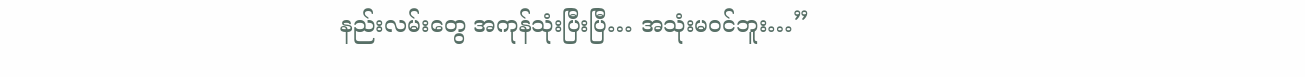နည်းလမ်းတွေ အကုန်သုံးပြီးပြီ… အသုံးမဝင်ဘူး…”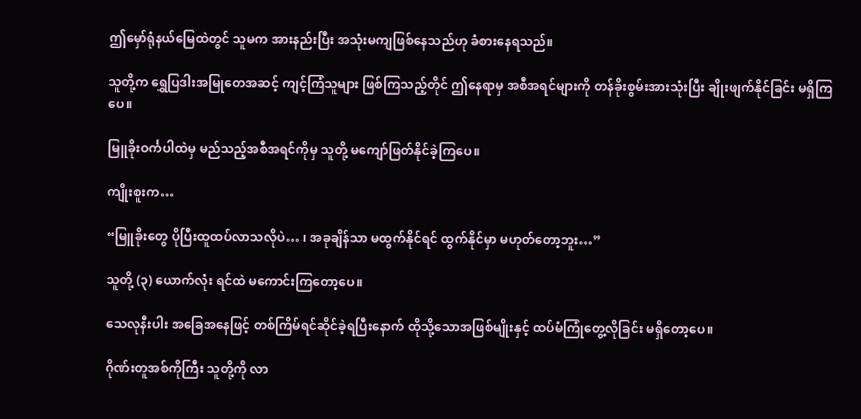ဤမှော်ရုံနယ်မြေထဲတွင် သူမက အားနည်းပြီး အသုံးမကျဖြစ်နေသည်ဟု ခံစားနေရသည်။

သူတို့က ရွှေပြဒါးအမြုတေအဆင့် ကျင့်ကြံသူများ ဖြစ်ကြသည့်တိုင် ဤနေရာမှ အစီအရင်များကို တန်ခိုးစွမ်းအားသုံးပြီး ချိုးဖျက်နိုင်ခြင်း မရှိကြပေ။

မြူခိုးဝင်္ကပါထဲမှ မည်သည့်အစီအရင်ကိုမှ သူတို့ မကျော်ဖြတ်နိုင်ခဲ့ကြပေ။

ကျိုးစူးက…

“မြူခိုးတွေ ပိုပြီးထူထပ်လာသလိုပဲ… ၊ အခုချိန်သာ မထွက်နိုင်ရင် ထွက်နိုင်မှာ မဟုတ်တော့ဘူး…”

သူတို့ (၃) ယောက်လုံး ရင်ထဲ မကောင်းကြတော့ပေ။

သေလုနီးပါး အခြေအနေဖြင့် တစ်ကြိမ်ရင်ဆိုင်ခဲ့ရပြီးနောက် ထိုသို့သောအဖြစ်မျိုးနှင့် ထပ်မံကြုံတွေ့လိုခြင်း မရှိတော့ပေ။

ဂိုဏ်းတူအစ်ကိုကြီး သူတို့ကို လာ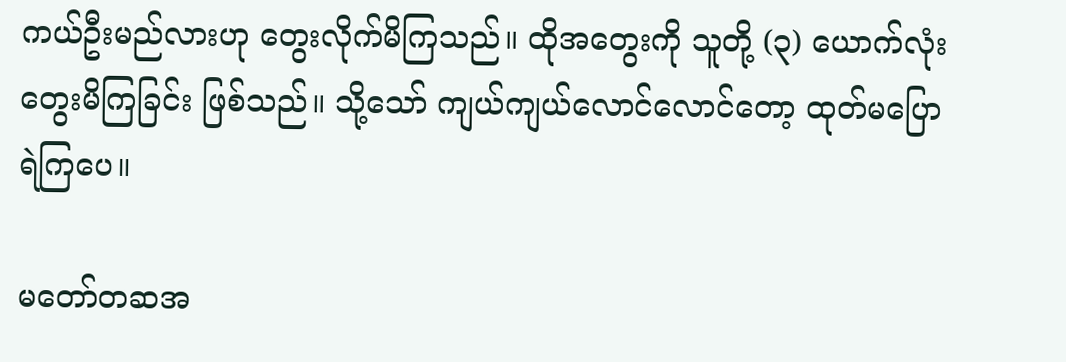ကယ်ဦးမည်လားဟု တွေးလိုက်မိကြသည်။ ထိုအတွေးကို သူတို့ (၃) ယောက်လုံး တွေးမိကြခြင်း ဖြစ်သည်။ သို့သော် ကျယ်ကျယ်လောင်လောင်တော့ ထုတ်မပြောရဲကြပေ။

မတော်တဆအ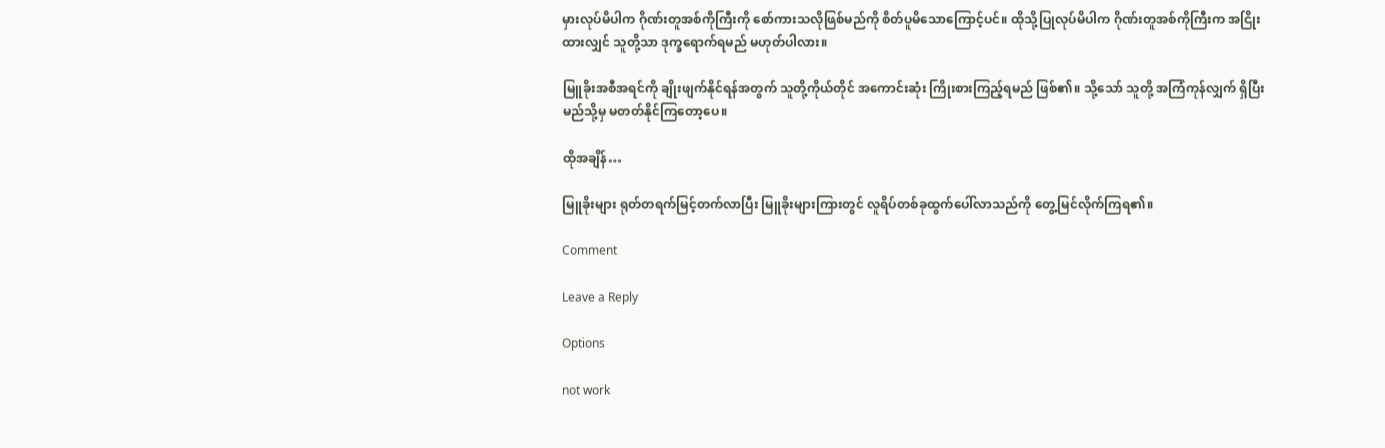မှားလုပ်မိပါက ဂိုဏ်းတူအစ်ကိုကြီးကို စော်ကားသလိုဖြစ်မည်ကို စိတ်ပူမိသောကြောင့်ပင်။ ထိုသို့ပြုလုပ်မိပါက ဂိုဏ်းတူအစ်ကိုကြီးက အငြိုးထားလျှင် သူတို့သာ ဒုက္ခရောက်ရမည် မဟုတ်ပါလား။

မြူခိုးအစီအရင်ကို ချိုးဖျက်နိုင်ရန်အတွက် သူတို့ကိုယ်တိုင် အကောင်းဆုံး ကြိုးစားကြည့်ရမည် ဖြစ်၏။ သို့သော် သူတို့ အကြံကုန်လျှက် ရှိပြီး မည်သို့မှ မတတ်နိုင်ကြတော့ပေ။

ထိုအချိန်…

မြူခိုးများ ရုတ်တရက်မြင့်တက်လာပြီး မြူခိုးများကြားတွင် လူရိပ်တစ်ခုထွက်ပေါ်လာသည်ကို တွေ့မြင်လိုက်ကြရ၏။

Comment

Leave a Reply

Options

not work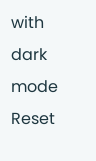with dark mode
Reset